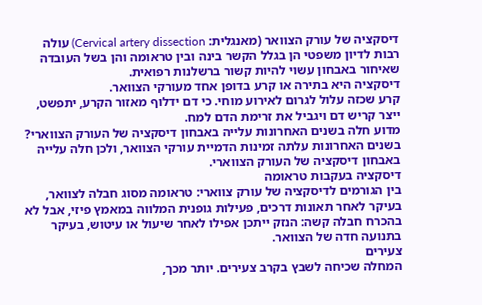דיסקציה של עורק הצוואר (מאנגלית: Cervical artery dissection) עולה רבות לדיון משפטי הן בגלל הקשר בינה ובין טראומה והן בשל העובדה שאיחור באבחון עשוי להיות קשור ברשלנות רפואית.
דיסקציה היא בתירה או קרע בדופן אחד מעורקי הצוואר.
קרע שכזה עלול לגרום לאירוע מוחי. כי דם ידלוף מאזור הקרע, יתפשט, ייצר קריש דם ויגביל את זרימת הדם למח.
מדוע חלה בשנים האחרונות עלייה באבחון דיסקציה של העורק הצווארי?
בשנים האחרונות עלתה זמינות הדמיית עורקי הצוואר, ולכן חלה עלייה באבחון דיסקציה של העורק הצווארי.
דיסקציה בעקבות טראומה
בין הגורמים לדיסקציה של עורק צווארי: טראומה מסוג חבלה לצוואר, בעיקר לאחר תאונות דרכים, פעילות גופנית המלווה במאמץ פיזי, אבל לא בהכרח חבלה קשה: הנזק ייתכן אפילו לאחר שיעול או עיטוש, בעיקר בתנועה חדה של הצוואר.
צעירים
המחלה שכיחה לשבץ בקרב צעירים. יותר מכך,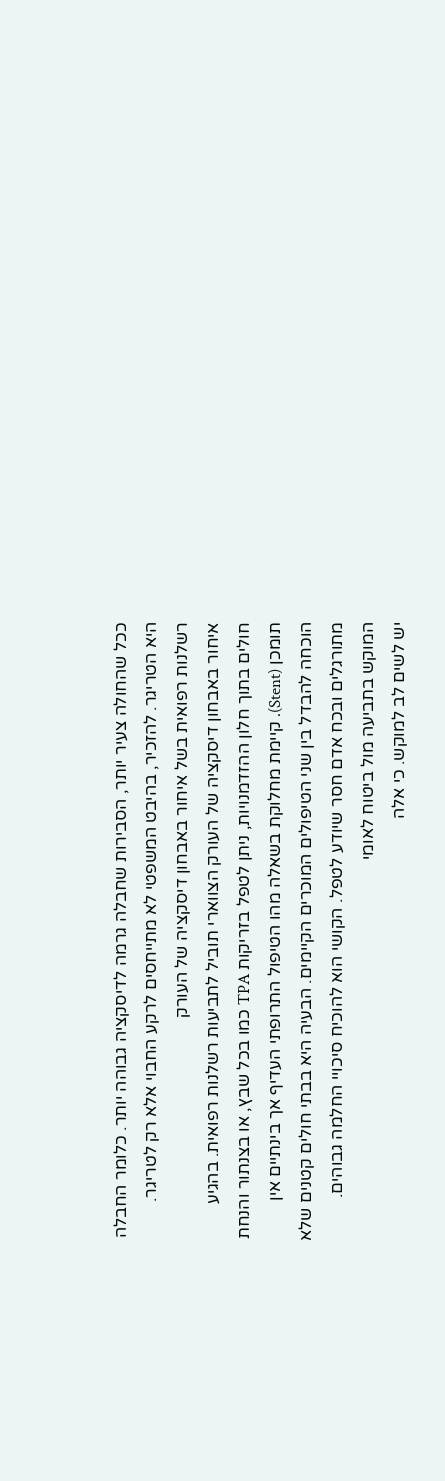ככל שהחולה צעיר יותר, הסבירות שחבלה גרמה לדיסקציה גבוהה יותר. כלומר החבלה היא הטריגר. להזכיר, בהיבט המשפטי לא מתייחסים לרקע החבוי אלא רק לטריגר.
רשלנות רפואית בשל איחור באבחון דיסקציה של העורק
איחור באבחון דיסקציה של העורק הצווארי תוביל לתביעות רשלנות רפואית. בהגיע חולים בתוך חלון ההזדמנויות, ניתן לטפל בזריקות TPA כמו בכל שבץ, או בצנתור והנחת תומכן (Stent). קיימת מחלוקת בשאלה מהו הטיפול התרופתי העדיף אך בינתיים אין הוכחה להבדל בין שני הטיפולים המוכרים הקיימים. הבעיה היא בבתי חולים קטנים שלא מתורגלים ובכח אדם חסר שיודע לטפל. הקושי הוא להוכיח סיכויי החלמה גבוהים.
המוקש בתביעה מול ביטוח לאומי
יש לשים לב למוקש. כי אלה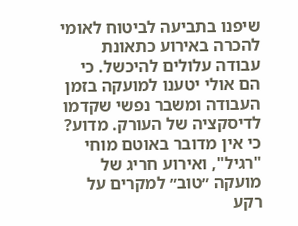שיפנו בתביעה לביטוח לאומי להכרה באירוע כתאונת עבודה עלולים להיכשל. כי הם אולי יטענו למועקה בזמן העבודה ומשבר נפשי שקדמו לדיסקציה של העורק. מדוע? כי אין מדובר באוטם מוחי "רגיל", ואירוע חריג של מועקה ״טוב״ למקרים על רקע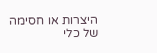היצרות או חסימה של כלי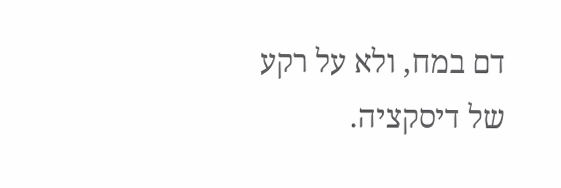דם במח, ולא על רקע של דיסקציה.